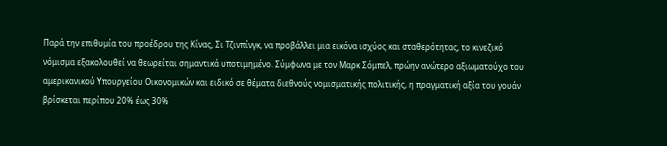Παρά την επιθυμία του προέδρου της Κίνας, Σι Τζινπίνγκ, να προβάλλει μια εικόνα ισχύος και σταθερότητας, το κινεζικό νόμισμα εξακολουθεί να θεωρείται σημαντικά υποτιμημένο. Σύμφωνα με τον Μαρκ Σόμπελ, πρώην ανώτερο αξιωματούχο του αμερικανικού Υπουργείου Οικονομικών και ειδικό σε θέματα διεθνούς νομισματικής πολιτικής, η πραγματική αξία του γουάν βρίσκεται περίπου 20% έως 30%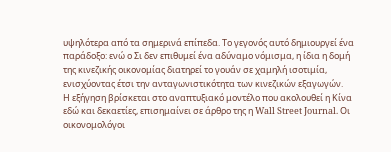υψηλότερα από τα σημερινά επίπεδα. Το γεγονός αυτό δημιουργεί ένα παράδοξο: ενώ ο Σι δεν επιθυμεί ένα αδύναμο νόμισμα, η ίδια η δομή της κινεζικής οικονομίας διατηρεί το γουάν σε χαμηλή ισοτιμία, ενισχύοντας έτσι την ανταγωνιστικότητα των κινεζικών εξαγωγών.
Η εξήγηση βρίσκεται στο αναπτυξιακό μοντέλο που ακολουθεί η Κίνα εδώ και δεκαετίες, επισημαίνει σε άρθρο της η Wall Street Journal. Οι οικονομολόγοι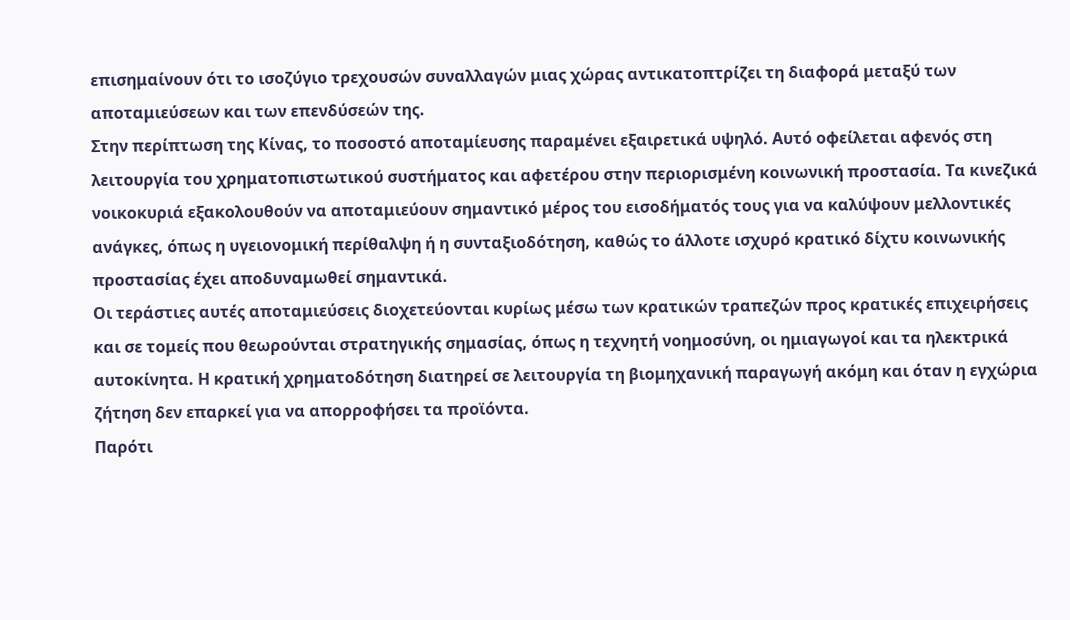επισημαίνουν ότι το ισοζύγιο τρεχουσών συναλλαγών μιας χώρας αντικατοπτρίζει τη διαφορά μεταξύ των αποταμιεύσεων και των επενδύσεών της.
Στην περίπτωση της Κίνας, το ποσοστό αποταμίευσης παραμένει εξαιρετικά υψηλό. Αυτό οφείλεται αφενός στη λειτουργία του χρηματοπιστωτικού συστήματος και αφετέρου στην περιορισμένη κοινωνική προστασία. Τα κινεζικά νοικοκυριά εξακολουθούν να αποταμιεύουν σημαντικό μέρος του εισοδήματός τους για να καλύψουν μελλοντικές ανάγκες, όπως η υγειονομική περίθαλψη ή η συνταξιοδότηση, καθώς το άλλοτε ισχυρό κρατικό δίχτυ κοινωνικής προστασίας έχει αποδυναμωθεί σημαντικά.
Οι τεράστιες αυτές αποταμιεύσεις διοχετεύονται κυρίως μέσω των κρατικών τραπεζών προς κρατικές επιχειρήσεις και σε τομείς που θεωρούνται στρατηγικής σημασίας, όπως η τεχνητή νοημοσύνη, οι ημιαγωγοί και τα ηλεκτρικά αυτοκίνητα. Η κρατική χρηματοδότηση διατηρεί σε λειτουργία τη βιομηχανική παραγωγή ακόμη και όταν η εγχώρια ζήτηση δεν επαρκεί για να απορροφήσει τα προϊόντα.
Παρότι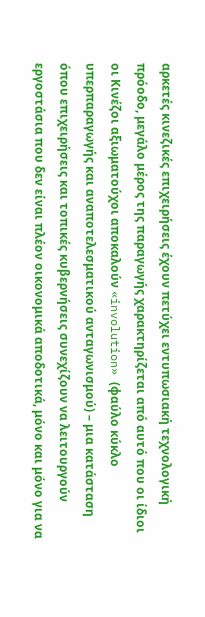αρκετές κινεζικές επιχειρήσεις έχουν πετύχει εντυπωσιακή τεχνολογική πρόοδο, μεγάλο μέρος της παραγωγής χαρακτηρίζεται από αυτό που οι ίδιοι οι Κινέζοι αξιωματούχοι αποκαλούν «involution» (φαύλο κύκλο υπερπαραγωγής και αναποτελεσματικού ανταγωνισμού) – μια κατάσταση όπου επιχειρήσεις και τοπικές κυβερνήσεις συνεχίζουν να λειτουργούν εργοστάσια που δεν είναι πλέον οικονομικά αποδοτικά, μόνο και μόνο για να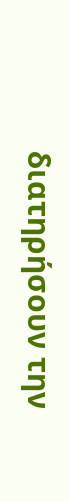διατηρήσουν την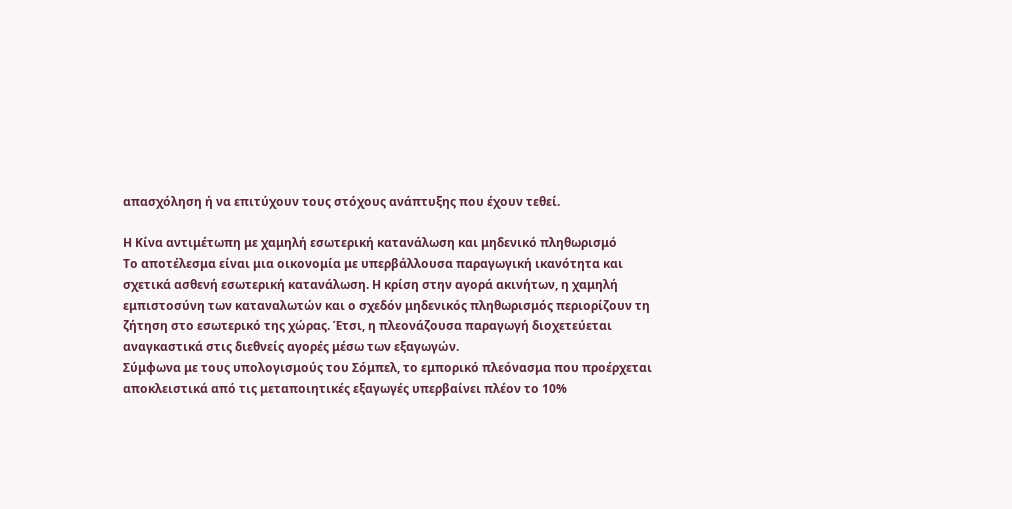απασχόληση ή να επιτύχουν τους στόχους ανάπτυξης που έχουν τεθεί.

Η Κίνα αντιμέτωπη με χαμηλή εσωτερική κατανάλωση και μηδενικό πληθωρισμό
Το αποτέλεσμα είναι μια οικονομία με υπερβάλλουσα παραγωγική ικανότητα και σχετικά ασθενή εσωτερική κατανάλωση. Η κρίση στην αγορά ακινήτων, η χαμηλή εμπιστοσύνη των καταναλωτών και ο σχεδόν μηδενικός πληθωρισμός περιορίζουν τη ζήτηση στο εσωτερικό της χώρας. Έτσι, η πλεονάζουσα παραγωγή διοχετεύεται αναγκαστικά στις διεθνείς αγορές μέσω των εξαγωγών.
Σύμφωνα με τους υπολογισμούς του Σόμπελ, το εμπορικό πλεόνασμα που προέρχεται αποκλειστικά από τις μεταποιητικές εξαγωγές υπερβαίνει πλέον το 10%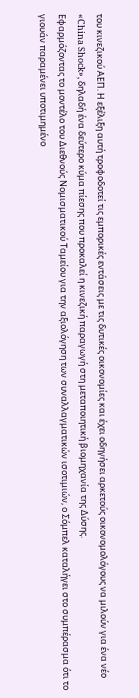του κινεζικού ΑΕΠ. Η εξέλιξη αυτή τροφοδοτεί τις εμπορικές εντάσεις με τις δυτικές οικονομίες και έχει οδηγήσει αρκετούς οικονομολόγους να μιλούν για ένα νέο «China Shock», δηλαδή ένα δεύτερο κύμα πίεσης που προκαλεί η κινεζική παραγωγή στη μεταποιητική βιομηχανία της Δύσης.
Εφαρμόζοντας το μοντέλο του Διεθνούς Νομισματικού Ταμείου για την αξιολόγηση των συναλλαγματικών ισοτιμιών, ο Σόμπελ καταλήγει στο συμπέρασμα ότι το γιουάν παραμένει υποτιμημένο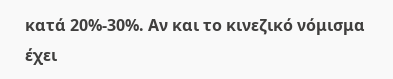κατά 20%-30%. Αν και το κινεζικό νόμισμα έχει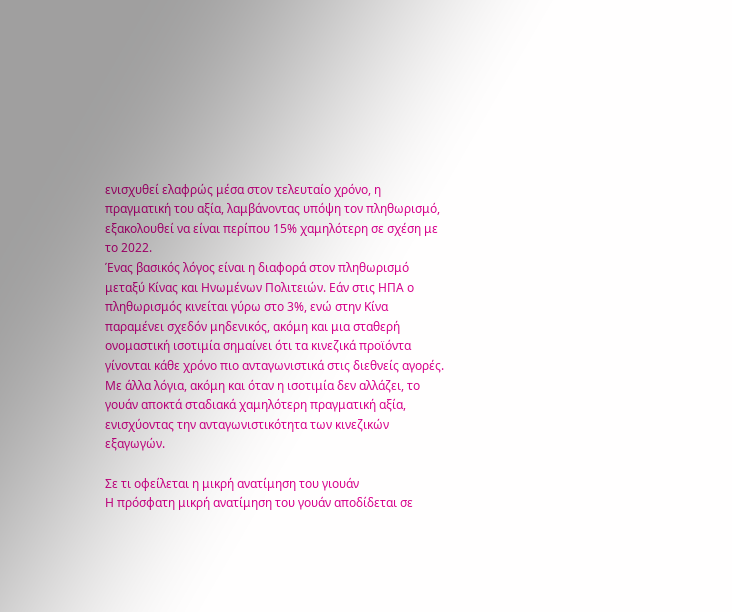ενισχυθεί ελαφρώς μέσα στον τελευταίο χρόνο, η πραγματική του αξία, λαμβάνοντας υπόψη τον πληθωρισμό, εξακολουθεί να είναι περίπου 15% χαμηλότερη σε σχέση με το 2022.
Ένας βασικός λόγος είναι η διαφορά στον πληθωρισμό μεταξύ Κίνας και Ηνωμένων Πολιτειών. Εάν στις ΗΠΑ ο πληθωρισμός κινείται γύρω στο 3%, ενώ στην Κίνα παραμένει σχεδόν μηδενικός, ακόμη και μια σταθερή ονομαστική ισοτιμία σημαίνει ότι τα κινεζικά προϊόντα γίνονται κάθε χρόνο πιο ανταγωνιστικά στις διεθνείς αγορές. Με άλλα λόγια, ακόμη και όταν η ισοτιμία δεν αλλάζει, το γουάν αποκτά σταδιακά χαμηλότερη πραγματική αξία, ενισχύοντας την ανταγωνιστικότητα των κινεζικών εξαγωγών.

Σε τι οφείλεται η μικρή ανατίμηση του γιουάν
Η πρόσφατη μικρή ανατίμηση του γουάν αποδίδεται σε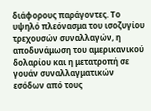διάφορους παράγοντες. Το υψηλό πλεόνασμα του ισοζυγίου τρεχουσών συναλλαγών, η αποδυνάμωση του αμερικανικού δολαρίου και η μετατροπή σε γουάν συναλλαγματικών εσόδων από τους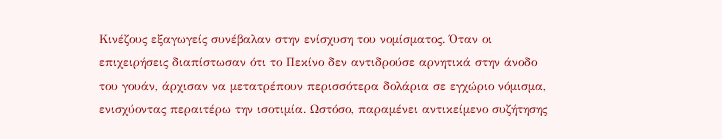Κινέζους εξαγωγείς συνέβαλαν στην ενίσχυση του νομίσματος. Όταν οι επιχειρήσεις διαπίστωσαν ότι το Πεκίνο δεν αντιδρούσε αρνητικά στην άνοδο του γουάν, άρχισαν να μετατρέπουν περισσότερα δολάρια σε εγχώριο νόμισμα, ενισχύοντας περαιτέρω την ισοτιμία. Ωστόσο, παραμένει αντικείμενο συζήτησης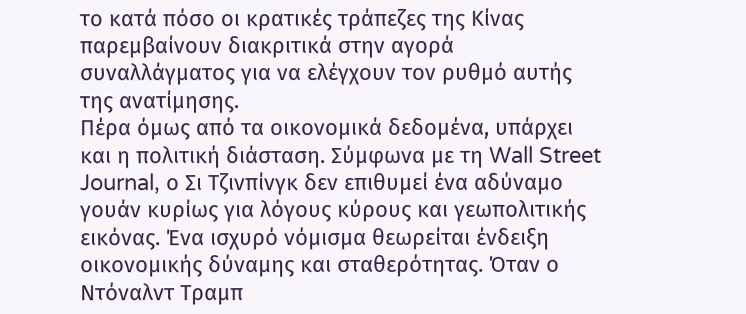το κατά πόσο οι κρατικές τράπεζες της Κίνας παρεμβαίνουν διακριτικά στην αγορά συναλλάγματος για να ελέγχουν τον ρυθμό αυτής της ανατίμησης.
Πέρα όμως από τα οικονομικά δεδομένα, υπάρχει και η πολιτική διάσταση. Σύμφωνα με τη Wall Street Journal, ο Σι Τζινπίνγκ δεν επιθυμεί ένα αδύναμο γουάν κυρίως για λόγους κύρους και γεωπολιτικής εικόνας. Ένα ισχυρό νόμισμα θεωρείται ένδειξη οικονομικής δύναμης και σταθερότητας. Όταν ο Ντόναλντ Τραμπ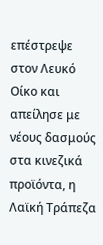επέστρεψε στον Λευκό Οίκο και απείλησε με νέους δασμούς στα κινεζικά προϊόντα, η Λαϊκή Τράπεζα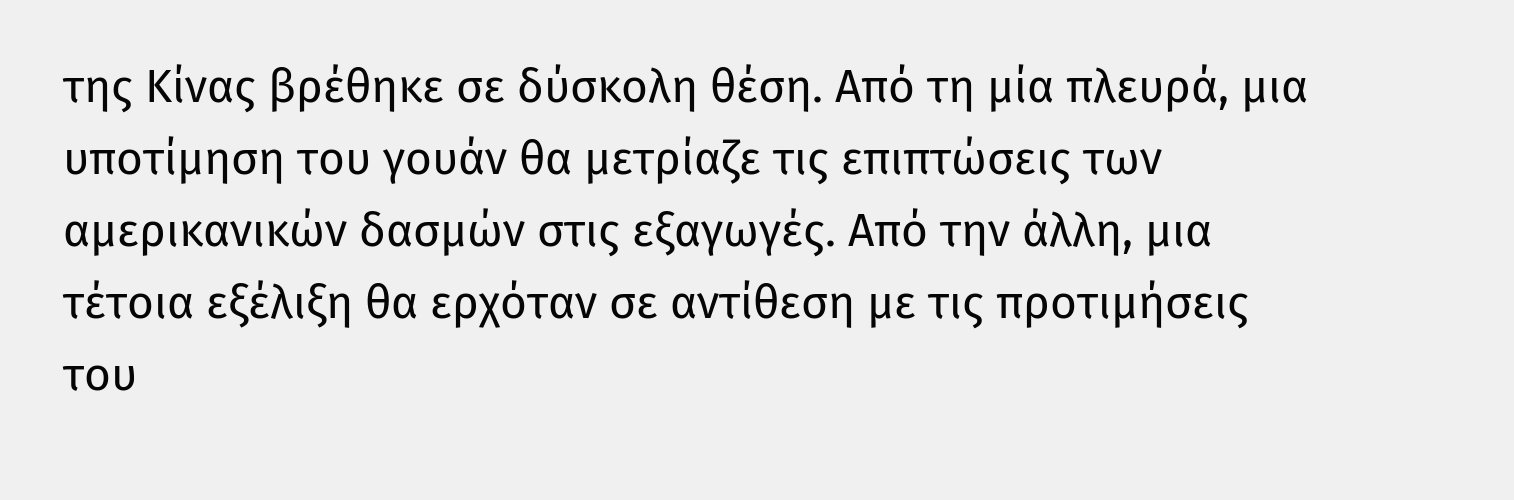της Κίνας βρέθηκε σε δύσκολη θέση. Από τη μία πλευρά, μια υποτίμηση του γουάν θα μετρίαζε τις επιπτώσεις των αμερικανικών δασμών στις εξαγωγές. Από την άλλη, μια τέτοια εξέλιξη θα ερχόταν σε αντίθεση με τις προτιμήσεις του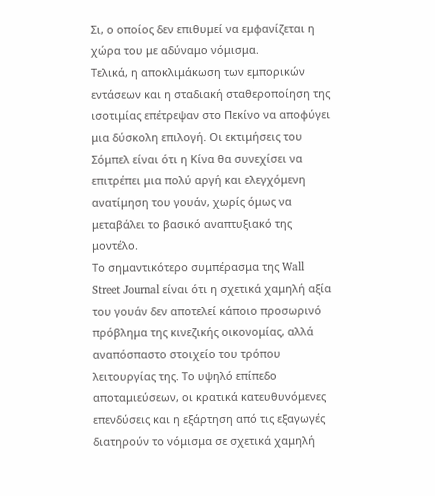Σι, ο οποίος δεν επιθυμεί να εμφανίζεται η χώρα του με αδύναμο νόμισμα.
Τελικά, η αποκλιμάκωση των εμπορικών εντάσεων και η σταδιακή σταθεροποίηση της ισοτιμίας επέτρεψαν στο Πεκίνο να αποφύγει μια δύσκολη επιλογή. Οι εκτιμήσεις του Σόμπελ είναι ότι η Κίνα θα συνεχίσει να επιτρέπει μια πολύ αργή και ελεγχόμενη ανατίμηση του γουάν, χωρίς όμως να μεταβάλει το βασικό αναπτυξιακό της μοντέλο.
Το σημαντικότερο συμπέρασμα της Wall Street Journal είναι ότι η σχετικά χαμηλή αξία του γουάν δεν αποτελεί κάποιο προσωρινό πρόβλημα της κινεζικής οικονομίας, αλλά αναπόσπαστο στοιχείο του τρόπου λειτουργίας της. Το υψηλό επίπεδο αποταμιεύσεων, οι κρατικά κατευθυνόμενες επενδύσεις και η εξάρτηση από τις εξαγωγές διατηρούν το νόμισμα σε σχετικά χαμηλή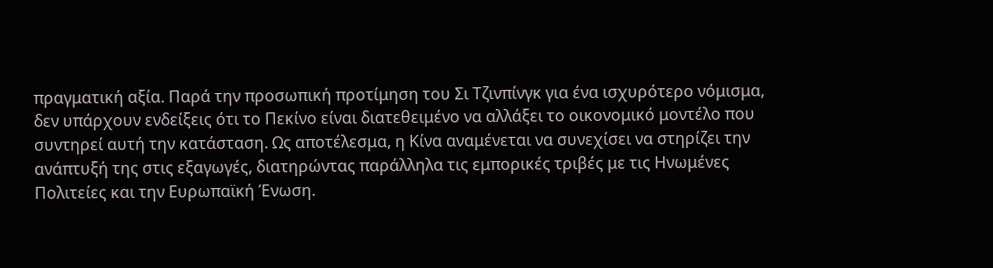πραγματική αξία. Παρά την προσωπική προτίμηση του Σι Τζινπίνγκ για ένα ισχυρότερο νόμισμα, δεν υπάρχουν ενδείξεις ότι το Πεκίνο είναι διατεθειμένο να αλλάξει το οικονομικό μοντέλο που συντηρεί αυτή την κατάσταση. Ως αποτέλεσμα, η Κίνα αναμένεται να συνεχίσει να στηρίζει την ανάπτυξή της στις εξαγωγές, διατηρώντας παράλληλα τις εμπορικές τριβές με τις Ηνωμένες Πολιτείες και την Ευρωπαϊκή Ένωση.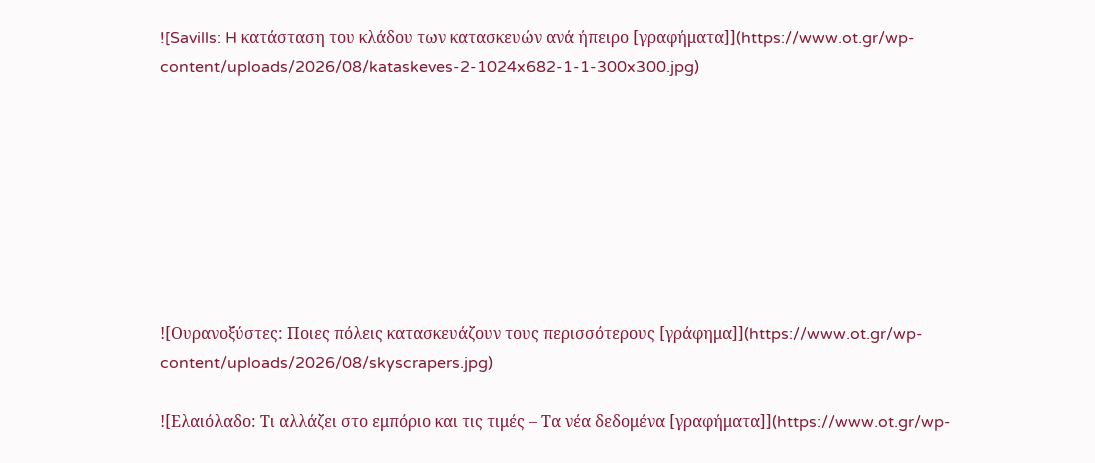![Savills: H κατάσταση του κλάδου των κατασκευών ανά ήπειρο [γραφήματα]](https://www.ot.gr/wp-content/uploads/2026/08/kataskeves-2-1024x682-1-1-300x300.jpg)








![Ουρανοξύστες: Ποιες πόλεις κατασκευάζουν τους περισσότερους [γράφημα]](https://www.ot.gr/wp-content/uploads/2026/08/skyscrapers.jpg)

![Ελαιόλαδο: Τι αλλάζει στο εμπόριο και τις τιμές – Τα νέα δεδομένα [γραφήματα]](https://www.ot.gr/wp-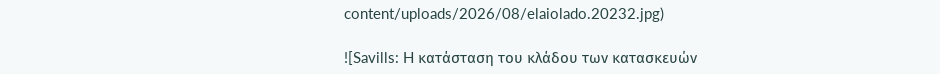content/uploads/2026/08/elaiolado.20232.jpg)

![Savills: H κατάσταση του κλάδου των κατασκευών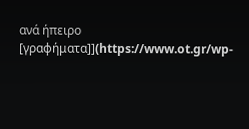ανά ήπειρο [γραφήματα]](https://www.ot.gr/wp-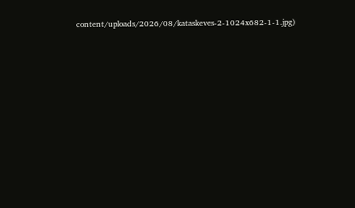content/uploads/2026/08/kataskeves-2-1024x682-1-1.jpg)